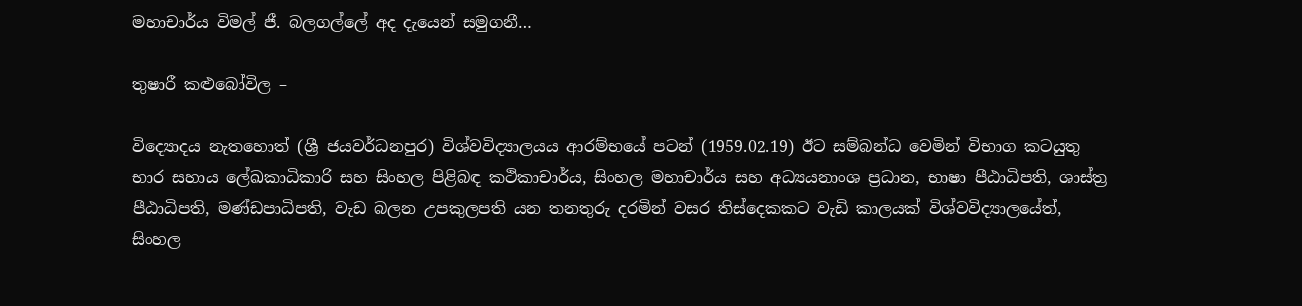මහාචාර්ය විමල් ජී. බලගල්ලේ අද දැයෙන් සමුගනී…

තුෂාරී කළුබෝවිල –

විද්‍යොදය නැතහොත් (ශ්‍රී ජයවර්ධනපුර) විශ්වවිද්‍යාලයය ආරම්භයේ පටන් (1959.02.19) ඊට සම්බන්ධ වෙමින් විභාග කටයුතු භාර සහාය ලේඛකාධිකාරි සහ සිංහල පිළිබඳ කථිකාචාර්ය, සිංහල මහාචාර්ය සහ අධ්‍යයනාංශ ප්‍රධාන, භාෂා පීඨාධිපති, ශාස්ත්‍ර පීඨාධිපති, මණ්ඩපාධිපති, වැඩ බලන උපකුලපති යන තනතුරු දරමින් වසර තිස්දෙකකට වැඩි කාලයක් විශ්වවිද්‍යාලයේත්, සිංහල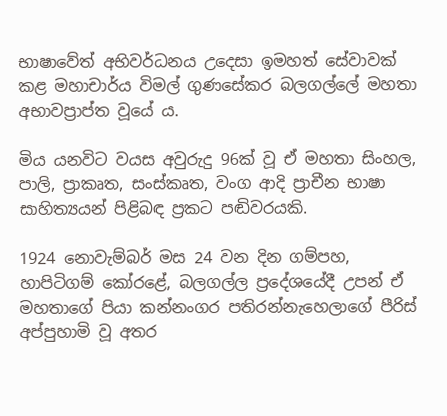භාෂාවේත් අභිවර්ධනය උදෙසා ඉමහත් සේවාවක් කළ මහාචාර්ය විමල් ගුණසේකර බලගල්ලේ මහතා අභාවප්‍රාප්ත වූයේ ය.

මිය යනවිට වයස අවුරුදු 96ක් වූ ඒ මහතා සිංහල, පාලි, ප්‍රාකෘත, සංස්කෘත, වංග ආදි ප්‍රාචීන භාෂා සාහිත්‍යයන් පිළිබඳ ප්‍රකට පඬිවරයකි.

1924 නොවැම්බර් මස 24 වන දින ගම්පහ, හාපිටිගම් කෝරළේ, බලගල්ල ප්‍රදේශයේදී උපන් ඒ මහතාගේ පියා කන්නංගර පතිරන්නැහෙලාගේ පීරිස් අප්පුහාමි වූ අතර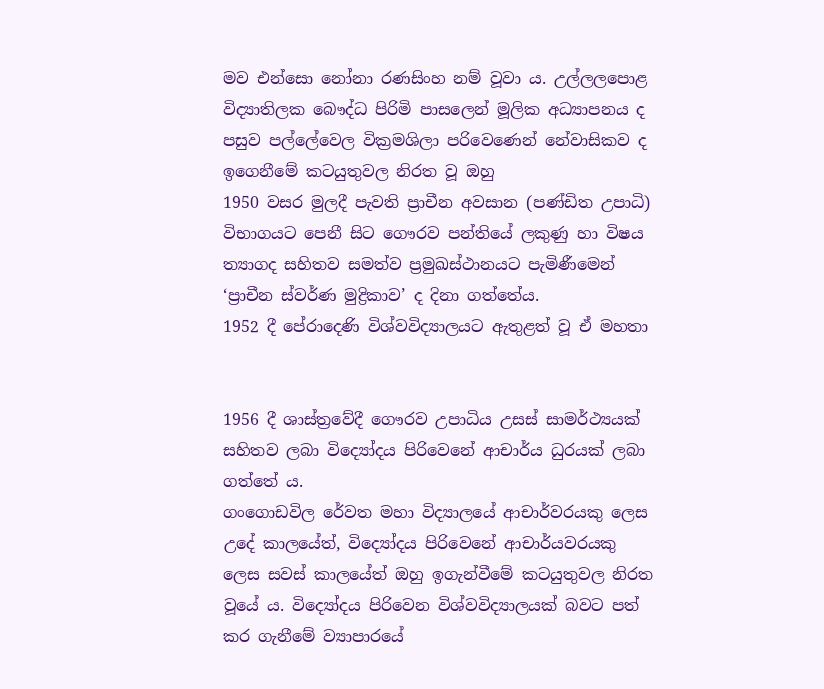මව එන්සො නෝනා රණසිංහ නම් වූවා ය. උල්ලලපොළ විද්‍යාතිලක බෞද්ධ පිරිමි පාසලෙන් මූලික අධ්‍යාපනය ද පසුව පල්ලේවෙල වික්‍රමශිලා පරිවෙණෙන් නේවාසිකව ද ඉගෙනීමේ කටයුතුවල නිරත වූ ඔහු
1950 වසර මුලදී පැවති ප්‍රාචීන අවසාන (පණ්ඩිත උපාධි) විභාගයට පෙනී සිට ගෞරව පන්තියේ ලකුණු හා විෂය ත්‍යාගද සහිතව සමත්ව ප්‍රමුඛස්ථානයට පැමිණීමෙන් ‘ප්‍රාචීන ස්වර්ණ මුද්‍රිකාව’ ද දිනා ගත්තේය.
1952 දී පේරාදෙණි විශ්වවිද්‍යාලයට ඇතුළත් වූ ඒ මහතා


1956 දී ශාස්ත්‍රවේදී ගෞරව උපාධිය උසස් සාමර්ථ්‍යයක් සහිතව ලබා විද්‍යෝදය පිරිවෙනේ ආචාර්ය ධුරයක් ලබා ගත්තේ ය.
ගංගොඩවිල රේවත මහා විද්‍යාලයේ ආචාර්වරයකු ලෙස උදේ කාලයේත්, විද්‍යෝදය පිරිවෙනේ ආචාර්යවරයකු ලෙස සවස් කාලයේත් ඔහු ඉගැන්වීමේ කටයුතුවල නිරත වූයේ ය. විද්‍යෝදය පිරිවෙන විශ්වවිද්‍යාලයක් බවට පත් කර ගැනීමේ ව්‍යාපාරයේ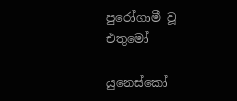පුරෝගාමී වූ එතුමෝ

යුනෙස්කෝ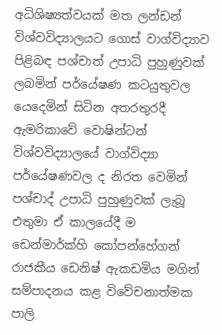අධිශිෂ්‍යත්වයක් මත ලන්ඩන් විශ්වවිද්‍යාලයට ගොස් වාග්විද්‍යාව පිළිබඳ පශ්චාත් උපාධි පුහුණුවක් ලබමින් පර්යේෂණ කටයුතුවල යෙදෙමින් සිටින අතරතුරදී ඇමරිකාවේ වොෂින්ටන් විශ්වවිද්‍යාලයේ වාග්විද්‍යා පර්යේෂණවල ද නිරත වෙමින් පශ්චාද් උපාධි පුහුණුවක් ලැබූ එතුමා ඒ කාලයේදී ම ඩෙන්මාර්ක්හි කෝපන්හේගන් රාජකීය ඩෙනිෂ් ඇකඩමිය මගින් සම්පාදනය කළ විවේචනාත්මක පාලි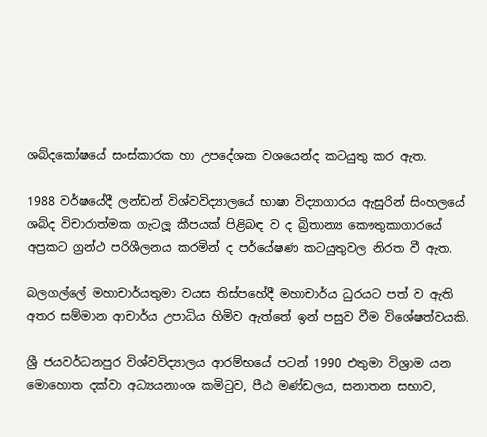ශබ්දකෝෂයේ සංස්කාරක හා උපදේශක වශයෙන්ද කටයුතු කර ඇත.

1988 වර්ෂයේදී ලන්ඩන් විශ්වවිද්‍යාලයේ භාෂා විද්‍යාගාරය ඇසුරින් සිංහලයේ ශබ්ද විචාරාත්මක ගැටලූ කීපයක් පිළිබඳ ව ද බ්‍රිතාන්‍ය කෞතුකාගාරයේ අප්‍රකට ග්‍රන්ථ පරිශීලනය කරමින් ද පර්යේෂණ කටයුතුවල නිරත වී ඇත.

බලගල්ලේ මහාචාර්යතුමා වයස තිස්පහේදී මහාචාර්ය ධුරයට පත් ව ඇති අතර සම්මාන ආචාර්ය උපාධිය හිමිව ඇත්තේ ඉන් පසුව වීම විශේෂත්වයකි.

ශ්‍රී ජයවර්ධනපුර විශ්වවිද්‍යාලය ආරම්භයේ පටන් 1990 එතුමා විශ්‍රාම යන මොහොත දක්වා අධ්‍යයනාංශ කමිටුව, පීඨ මණ්ඩලය, සනාතන සභාව,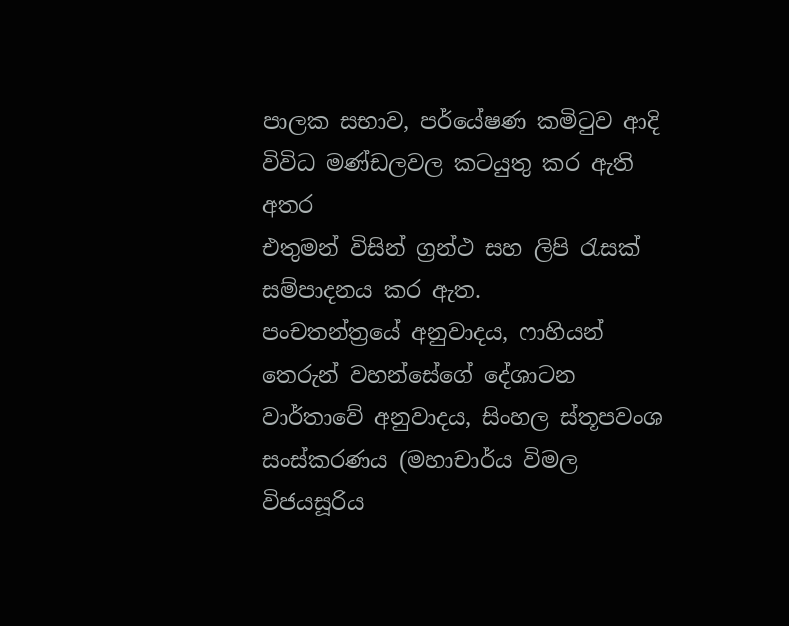පාලක සභාව, පර්යේෂණ කමිටුව ආදි විවිධ මණ්ඩලවල කටයුතු කර ඇති අතර
එතුමන් විසින් ග්‍රන්ථ සහ ලිපි රැසක් සම්පාදනය කර ඇත.
පංචතන්ත්‍රයේ අනුවාදය, ෆාහියන් තෙරුන් වහන්සේගේ දේශාටන වාර්තාවේ අනුවාදය, සිංහල ස්තූපවංශ සංස්කරණය (මහාචාර්ය විමල විජයසූරිය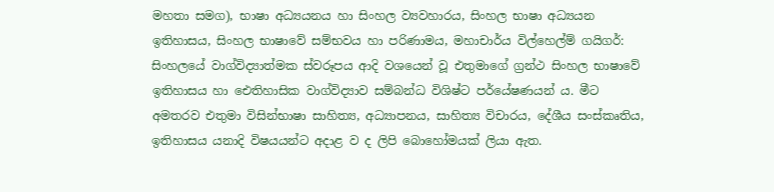මහතා සමග), භාෂා අධ්‍යයනය හා සිංහල ව්‍යවහාරය, සිංහල භාෂා අධ්‍යයන ඉතිහාසය, සිංහල භාෂාවේ සම්භවය හා පරිණාමය, මහාචාර්ය විල්හෙල්ම් ගයිගර්: සිංහලයේ වාග්විද්‍යාත්මක ස්වරූපය ආදි වශයෙන් වූ එතුමාගේ ග්‍රන්ථ සිංහල භාෂාවේ ඉතිහාසය හා ඓතිහාසික වාග්විද්‍යාව සම්බන්ධ විශිෂ්ට පර්යේෂණයන් ය. මීට අමතරව එතුමා විසින්භාෂා සාහිත්‍ය, අධ්‍යාපනය, සාහිත්‍ය විචාරය, දේශීය සංස්කෘතිය, ඉතිහාසය යනාදි විෂයයන්ට අදාළ ව ද ලිපි බොහෝමයක් ලියා ඇත.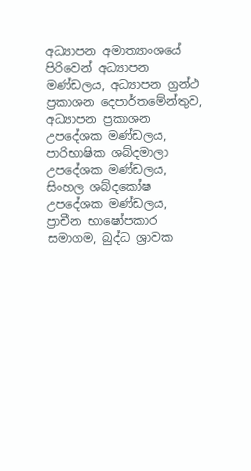අධ්‍යාපන අමාත්‍යාංශයේ පිරිවෙන් අධ්‍යාපන මණ්ඩලය, අධ්‍යාපන ග්‍රන්ථ ප්‍රකාශන දෙපාර්තමේන්තුව, අධ්‍යාපන ප්‍රකාශන උපදේශක මණ්ඩලය, පාරිභාෂික ශබ්දමාලා උපදේශක මණ්ඩලය, සිංහල ශබ්දකෝෂ උපදේශක මණ්ඩලය, ප්‍රාචීන භාෂෝපකාර සමාගම, බුද්ධ ශ්‍රාවක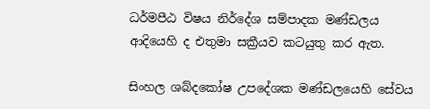ධර්මපීඨ විෂය නිර්දේශ සම්පාදක මණ්ඩලය ආදියෙහි ද එතුමා සක්‍රීයව කටයුතු කර ඇත.

සිංහල ශබ්දකෝෂ උපදේශක මණ්ඩලයෙහි සේවය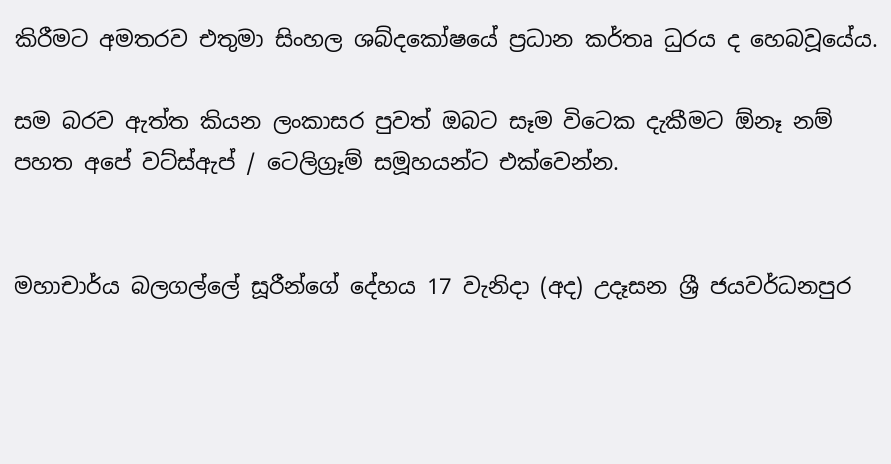කිරීමට අමතරව එතුමා සිංහල ශබ්දකෝෂයේ ප්‍රධාන කර්තෘ ධුරය ද හෙබවූයේය.

සම බරව ඇත්ත කියන ලංකාසර පුවත් ඔබට සෑම විටෙක දැකීමට ඕනෑ නම් පහත අපේ වට්ස්ඇප් / ටෙලිග්‍රෑම් සමූහයන්ට එක්වෙන්න.


මහාචාර්ය බලගල්ලේ සූරීන්ගේ දේහය 17 වැනිදා (අද) උදෑසන ශ්‍රී ජයවර්ධනපුර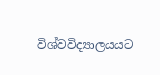විශ්වවිද්‍යාලයයට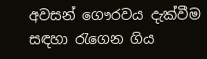අවසන් ගෞරවය දැක්වීම සඳහා රැගෙන ගිය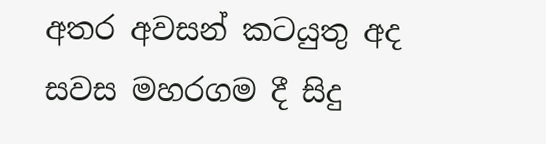අතර අවසන් කටයුතු අද සවස මහරගම දී සිදු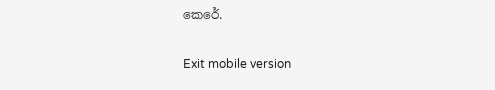කෙරේ.

Exit mobile version